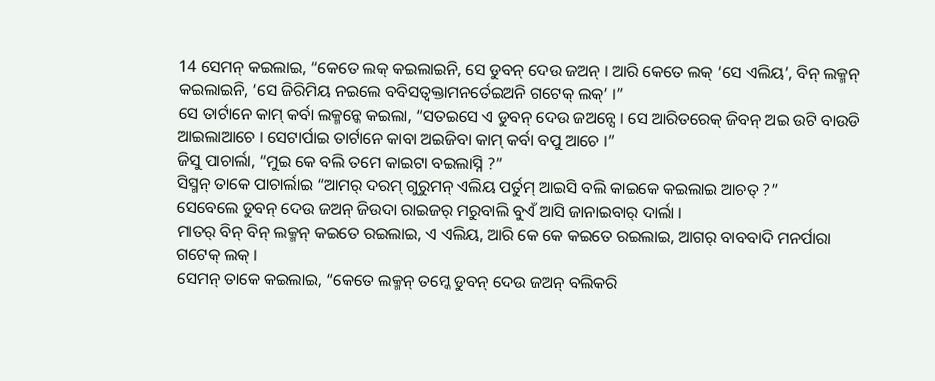14 ସେମନ୍ କଇଲାଇ, “କେତେ ଲକ୍ କଇଲାଇନି, ସେ ଡୁବନ୍ ଦେଉ ଜଅନ୍ । ଆରି କେତେ ଲକ୍ ‘ସେ ଏଲିୟ’, ବିନ୍ ଲକ୍ମନ୍ କଇଲାଇନି, ‘ସେ ଜିରିମିୟ ନଇଲେ ବବିସତ୍ବକ୍ତାମନର୍ତେଇଅନି ଗଟେକ୍ ଲକ୍’ ।”
ସେ ତାର୍ଟାନେ କାମ୍ କର୍ବା ଲକ୍ମନ୍କେ କଇଲା, “ସତଇସେ ଏ ଡୁବନ୍ ଦେଉ ଜଅନ୍ସେ । ସେ ଆରିତରେକ୍ ଜିବନ୍ ଅଇ ଉଟି ବାଉଡି ଆଇଲାଆଚେ । ସେଟାର୍ପାଇ ତାର୍ଟାନେ କାବା ଅଇଜିବା କାମ୍ କର୍ବା ବପୁ ଆଚେ ।”
ଜିସୁ ପାଚାର୍ଲା, “ମୁଇ କେ ବଲି ତମେ କାଇଟା ବଇଲାସ୍ନି ?”
ସିସ୍ମନ୍ ତାକେ ପାଚାର୍ଲାଇ “ଆମର୍ ଦରମ୍ ଗୁରୁମନ୍ ଏଲିୟ ପର୍ତୁମ୍ ଆଇସି ବଲି କାଇକେ କଇଲାଇ ଆଚତ୍ ?”
ସେବେଲେ ଡୁବନ୍ ଦେଉ ଜଅନ୍ ଜିଉଦା ରାଇଜର୍ ମରୁବାଲି ବୁଏଁ ଆସି ଜାନାଇବାର୍ ଦାର୍ଲା ।
ମାତର୍ ବିନ୍ ବିନ୍ ଲକ୍ମନ୍ କଇତେ ରଇଲାଇ, ଏ ଏଲିୟ, ଆରି କେ କେ କଇତେ ରଇଲାଇ, ଆଗର୍ ବାବବାଦି ମନର୍ପାରା ଗଟେକ୍ ଲକ୍ ।
ସେମନ୍ ତାକେ କଇଲାଇ, “କେତେ ଲକ୍ମନ୍ ତମ୍କେ ଡୁବନ୍ ଦେଉ ଜଅନ୍ ବଲିକରି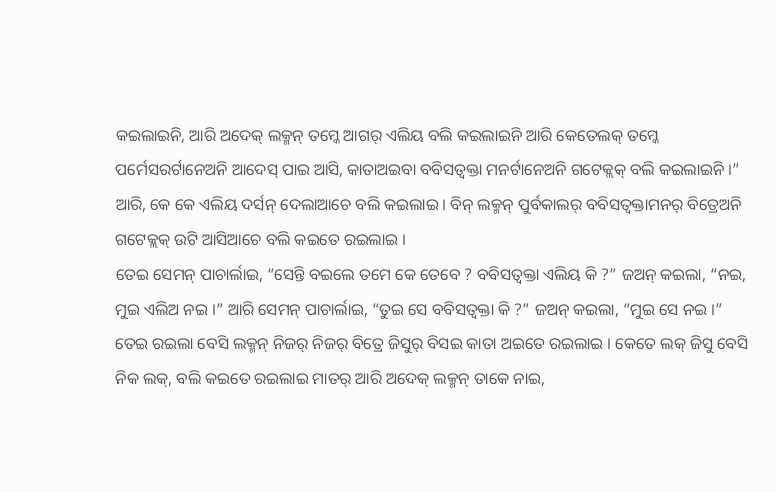କଇଲାଇନି, ଆରି ଅଦେକ୍ ଲକ୍ମନ୍ ତମ୍କେ ଆଗର୍ ଏଲିୟ ବଲି କଇଲାଇନି ଆରି କେତେଲକ୍ ତମ୍କେ ପର୍ମେସରର୍ଟାନେଅନି ଆଦେସ୍ ପାଇ ଆସି, କାତାଅଇବା ବବିସତ୍ବକ୍ତା ମନର୍ଟାନେଅନି ଗଟେକ୍ଲକ୍ ବଲି କଇଲାଇନି ।”
ଆରି, କେ କେ ଏଲିୟ ଦର୍ସନ୍ ଦେଲାଆଚେ ବଲି କଇଲାଇ । ବିନ୍ ଲକ୍ମନ୍ ପୁର୍ବକାଲର୍ ବବିସତ୍ବକ୍ତାମନର୍ ବିତ୍ରେଅନି ଗଟେକ୍ଲକ୍ ଉଟି ଆସିଆଚେ ବଲି କଇତେ ରଇଲାଇ ।
ତେଇ ସେମନ୍ ପାଚାର୍ଲାଇ, “ସେନ୍ତି ବଇଲେ ତମେ କେ ତେବେ ? ବବିସତ୍ବକ୍ତା ଏଲିୟ କି ?” ଜଅନ୍ କଇଲା, “ନଇ, ମୁଇ ଏଲିଅ ନଇ ।” ଆରି ସେମନ୍ ପାଚାର୍ଲାଇ, “ତୁଇ ସେ ବବିସତ୍ବକ୍ତା କି ?” ଜଅନ୍ କଇଲା, “ମୁଇ ସେ ନଇ ।”
ତେଇ ରଇଲା ବେସି ଲକ୍ମନ୍ ନିଜର୍ ନିଜର୍ ବିତ୍ରେ ଜିସୁର୍ ବିସଇ କାତା ଅଇତେ ରଇଲାଇ । କେତେ ଲକ୍ ଜିସୁ ବେସି ନିକ ଲକ୍, ବଲି କଇତେ ରଇଲାଇ ମାତର୍ ଆରି ଅଦେକ୍ ଲକ୍ମନ୍ ତାକେ ନାଇ,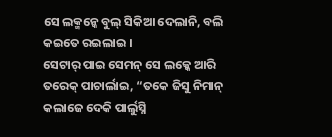ସେ ଲକ୍ମନ୍କେ ବୁଲ୍ ସିକିଆ ଦେଲାନି, ବଲି କଇତେ ରଇଲାଇ ।
ସେଟାର୍ ପାଇ ସେମନ୍ ସେ ଲକ୍କେ ଆରି ତରେକ୍ ପାଚାର୍ଲାଇ, “ତକେ ଜିସୁ ନିମାନ୍ କଲାଜେ ଦେକି ପାର୍ଲୁସ୍ନି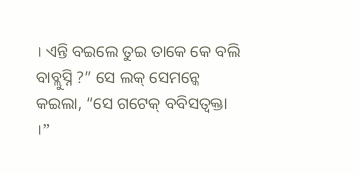। ଏନ୍ତି ବଇଲେ ତୁଇ ତାକେ କେ ବଲି ବାବ୍ଲୁସ୍ନି ?” ସେ ଲକ୍ ସେମନ୍କେ କଇଲା, “ସେ ଗଟେକ୍ ବବିସତ୍ବକ୍ତା ।”